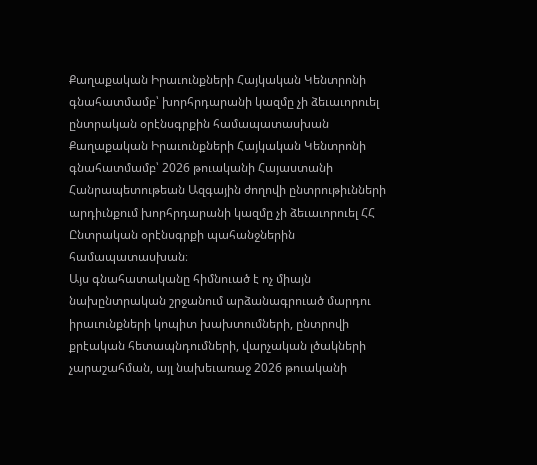Քաղաքական Իրաւունքների Հայկական Կենտրոնի գնահատմամբ՝ խորհրդարանի կազմը չի ձեւաւորուել ընտրական օրէնսգրքին համապատասխան
Քաղաքական Իրաւունքների Հայկական Կենտրոնի գնահատմամբ՝ 2026 թուականի Հայաստանի Հանրապետութեան Ազգային ժողովի ընտրութիւնների արդիւնքում խորհրդարանի կազմը չի ձեւաւորուել ՀՀ Ընտրական օրէնսգրքի պահանջներին համապատասխան։
Այս գնահատականը հիմնուած է ոչ միայն նախընտրական շրջանում արձանագրուած մարդու իրաւունքների կոպիտ խախտումների, ընտրովի քրէական հետապնդումների, վարչական լծակների չարաշահման, այլ նախեւառաջ 2026 թուականի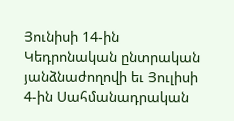Յունիսի 14-ին Կեդրոնական ընտրական յանձնաժողովի եւ Յուլիսի 4-ին Սահմանադրական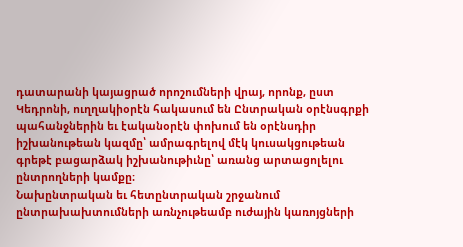դատարանի կայացրած որոշումների վրայ, որոնք, ըստ Կեդրոնի, ուղղակիօրէն հակասում են Ընտրական օրէնսգրքի պահանջներին եւ էականօրէն փոխում են օրէնսդիր իշխանութեան կազմը՝ ամրագրելով մէկ կուսակցութեան գրեթէ բացարձակ իշխանութիւնը՝ առանց արտացոլելու ընտրողների կամքը։
Նախընտրական եւ հետընտրական շրջանում ընտրախախտումների առնչութեամբ ուժային կառոյցների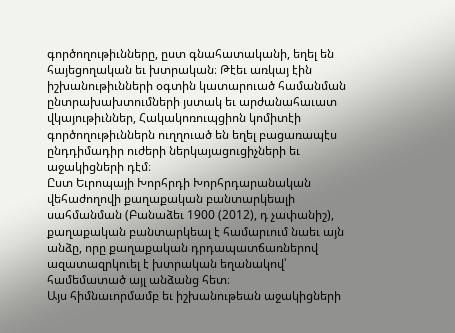գործողութիւնները, ըստ գնահատականի, եղել են հայեցողական եւ խտրական։ Թէեւ առկայ էին իշխանութիւնների օգտին կատարուած համանման ընտրախախտումների յստակ եւ արժանահաւատ վկայութիւններ, Հակակոռուպցիոն կոմիտէի գործողութիւններն ուղղուած են եղել բացառապէս ընդդիմադիր ուժերի ներկայացուցիչների եւ աջակիցների դէմ։
Ըստ Եւրոպայի Խորհրդի Խորհրդարանական վեհաժողովի քաղաքական բանտարկեալի սահմանման (Բանաձեւ 1900 (2012), դ չափանիշ), քաղաքական բանտարկեալ է համարւում նաեւ այն անձը, որը քաղաքական դրդապատճառներով ազատազրկուել է խտրական եղանակով՝ համեմատած այլ անձանց հետ։
Այս հիմնաւորմամբ եւ իշխանութեան աջակիցների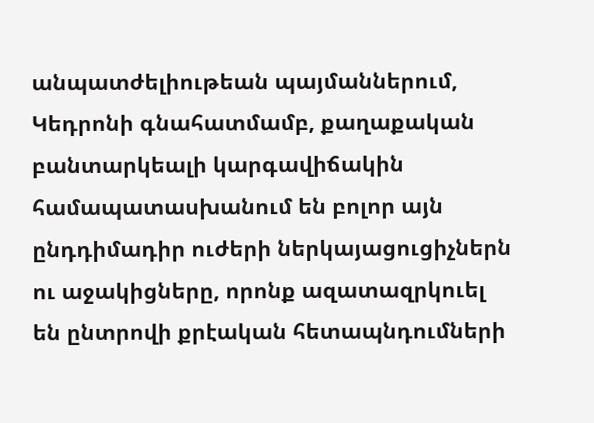անպատժելիութեան պայմաններում, Կեդրոնի գնահատմամբ, քաղաքական բանտարկեալի կարգավիճակին համապատասխանում են բոլոր այն ընդդիմադիր ուժերի ներկայացուցիչներն ու աջակիցները, որոնք ազատազրկուել են ընտրովի քրէական հետապնդումների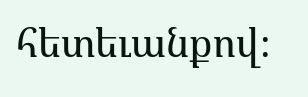հետեւանքով։